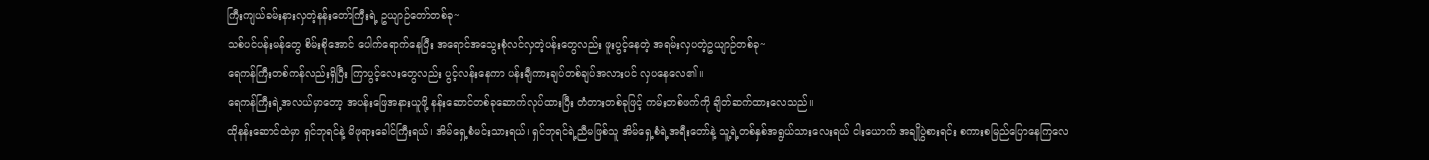ကြီးကျယ်ခမ်းနားလှတဲ့နန်းတော်ကြီးရဲ့ ဥယျာဉ်တော်တစ်ခု~
သစ်ပင်ပန်းမန်တွေ စိမ်းစိုအောင် ပေါက်ရောက်နေပြီး အရောင်အသွေးစုံလင်လှတဲ့ပန်းတွေလည်း ဖူးပွင့်နေတဲ့ အရမ်းလှပတဲ့ဥယျာဉ်တစ်ခု~
ရေကန်ကြီးတစ်ကန်လည်းရှိပြီး ကြာပွင့်လေးတွေလည်း ပွင့်လန်းနေကာ ပန်းချီကားချပ်တစ်ချပ်အလားပင် လှပနေလေ၏။
ရေကန်ကြီးရဲ့အလယ်မှာတော့ အပန်းဖြေအနားယူဖို့ နန်းဆောင်တစ်ခုဆောက်လုပ်ထားပြီး တံတားတစ်ခုဖြင့် ကမ်းတစ်ဖက်ကို ချိတ်ဆက်ထားလေသည်။
ထိုနန်းဆောင်ထဲမှာ ရှင်ဘုရင်နဲ့ မိဖုရားခေါင်ကြီးရယ်၊ အိမ်ရှေ့စံမင်းသားရယ်၊ ရှင်ဘုရင်ရဲ့ညီမဖြစ်သူ အိမ်ရှေ့စံရဲ့အရီးတော်နဲ့ သူ့ရဲ့တစ်နှစ်အရွယ်သားလေးရယ် ငါးယောက် အချိုပွဲစားရင်း စကားစမြည်ပြောနေကြလေ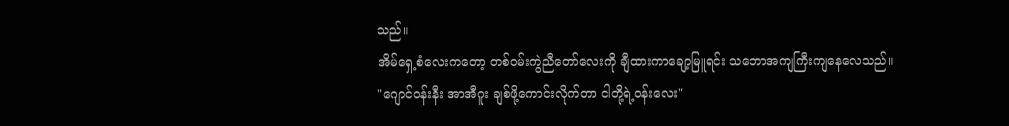သည်။
အိမ်ရှေ့စံလေးကတော့ တစ်ဝမ်းကွဲညီတော်လေးကို ချီထားကာချော့မြူရင်း သဘောအကျကြီးကျနေလေသည်။
"ဂျောင်ဝန်းနီး အာအီဂူး ချစ်ဖို့ကောင်းလိုက်တာ ငါတို့ရဲ့ဝန်းလေး"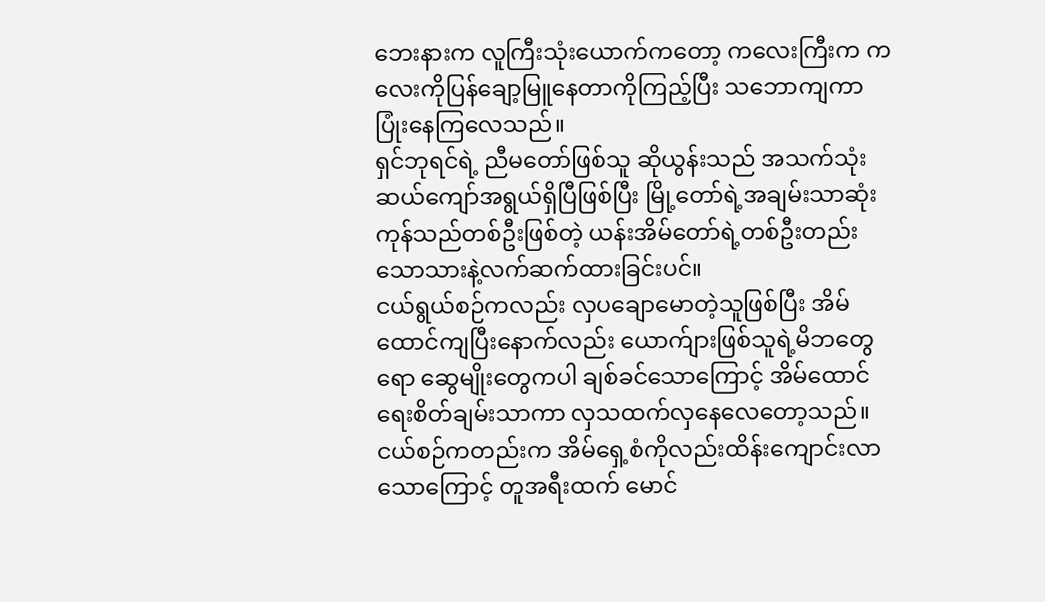ဘေးနားက လူကြီးသုံးယောက်ကတော့ ကလေးကြီးက ကလေးကိုပြန်ချော့မြူနေတာကိုကြည့်ပြီး သဘောကျကာပြုံးနေကြလေသည်။
ရှင်ဘုရင်ရဲ့ ညီမတော်ဖြစ်သူ ဆိုယွန်းသည် အသက်သုံးဆယ်ကျော်အရွယ်ရှိပြီဖြစ်ပြီး မြို့တော်ရဲ့အချမ်းသာဆုံး ကုန်သည်တစ်ဦးဖြစ်တဲ့ ယန်းအိမ်တော်ရဲ့တစ်ဦးတည်းသောသားနဲ့လက်ဆက်ထားခြင်းပင်။
ငယ်ရွယ်စဉ်ကလည်း လှပချောမောတဲ့သူဖြစ်ပြီး အိမ်ထောင်ကျပြီးနောက်လည်း ယောက်ျားဖြစ်သူရဲ့မိဘတွေရော ဆွေမျိုးတွေကပါ ချစ်ခင်သောကြောင့် အိမ်ထောင်ရေးစိတ်ချမ်းသာကာ လှသထက်လှနေလေတော့သည်။
ငယ်စဉ်ကတည်းက အိမ်ရှေ့စံကိုလည်းထိန်းကျောင်းလာသောကြောင့် တူအရီးထက် မောင်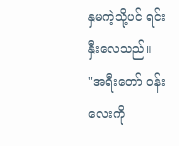နှမကဲ့သို့ပင် ရင်းနှီးလေသည်။
"အရီးတော် ဝန်းလေးကို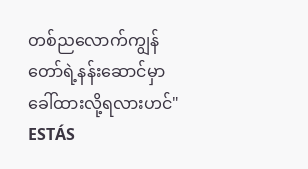တစ်ညလောက်ကျွန်တော်ရဲ့နန်းဆောင်မှာ ခေါ်ထားလို့ရလားဟင်"
ESTÁS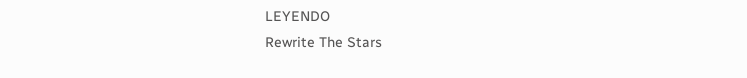LEYENDO
Rewrite The Stars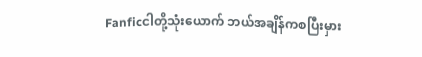Fanficငါတို့သုံးယောက် ဘယ်အချိန်ကစပြီးမှား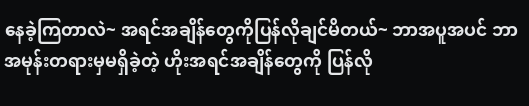နေခဲ့ကြတာလဲ~ အရင်အချိန်တွေကိုပြန်လိုချင်မိတယ်~ ဘာအပူအပင် ဘာအမုန်းတရားမှမရှိခဲ့တဲ့ ဟိုးအရင်အချိန်တွေကို ပြန်လို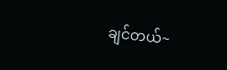ချင်တယ်~